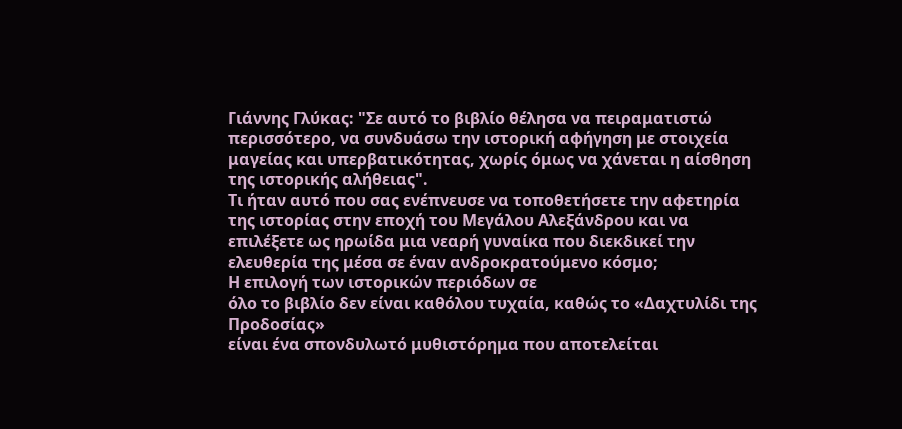Γιάννης Γλύκας: "Σε αυτό το βιβλίο θέλησα να πειραματιστώ περισσότερο, να συνδυάσω την ιστορική αφήγηση με στοιχεία μαγείας και υπερβατικότητας, χωρίς όμως να χάνεται η αίσθηση της ιστορικής αλήθειας".
Τι ήταν αυτό που σας ενέπνευσε να τοποθετήσετε την αφετηρία της ιστορίας στην εποχή του Μεγάλου Αλεξάνδρου και να επιλέξετε ως ηρωίδα μια νεαρή γυναίκα που διεκδικεί την ελευθερία της μέσα σε έναν ανδροκρατούμενο κόσμο;
Η επιλογή των ιστορικών περιόδων σε
όλο το βιβλίο δεν είναι καθόλου τυχαία, καθώς το «Δαχτυλίδι της Προδοσίας»
είναι ένα σπονδυλωτό μυθιστόρημα που αποτελείται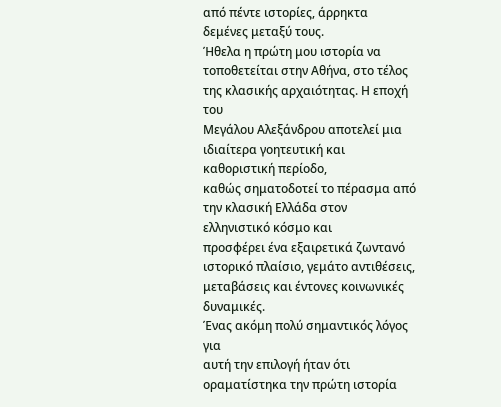από πέντε ιστορίες, άρρηκτα
δεμένες μεταξύ τους.
Ήθελα η πρώτη μου ιστορία να
τοποθετείται στην Αθήνα, στο τέλος της κλασικής αρχαιότητας. Η εποχή του
Μεγάλου Αλεξάνδρου αποτελεί μια ιδιαίτερα γοητευτική και καθοριστική περίοδο,
καθώς σηματοδοτεί το πέρασμα από την κλασική Ελλάδα στον ελληνιστικό κόσμο και
προσφέρει ένα εξαιρετικά ζωντανό ιστορικό πλαίσιο, γεμάτο αντιθέσεις,
μεταβάσεις και έντονες κοινωνικές δυναμικές.
Ένας ακόμη πολύ σημαντικός λόγος για
αυτή την επιλογή ήταν ότι οραματίστηκα την πρώτη ιστορία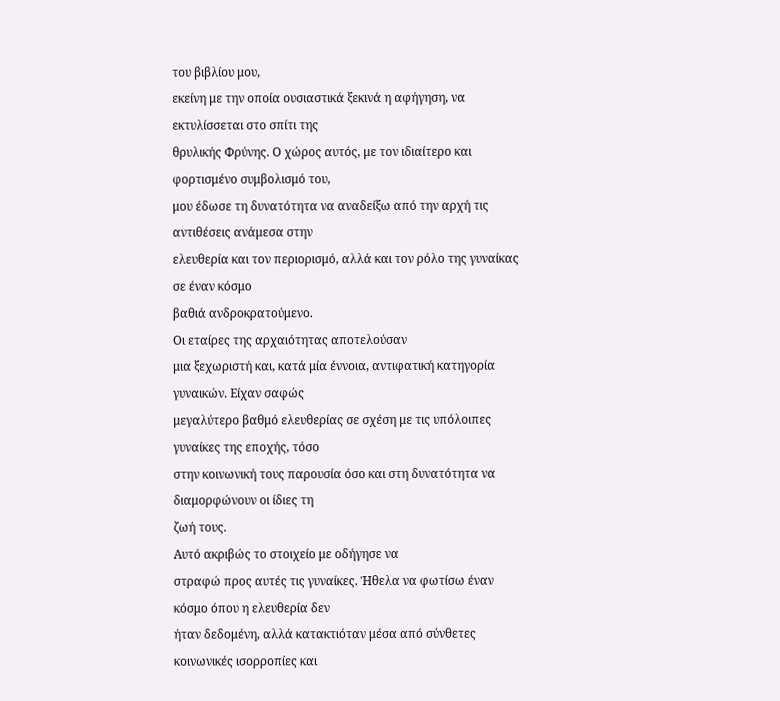του βιβλίου μου,
εκείνη με την οποία ουσιαστικά ξεκινά η αφήγηση, να εκτυλίσσεται στο σπίτι της
θρυλικής Φρύνης. Ο χώρος αυτός, με τον ιδιαίτερο και φορτισμένο συμβολισμό του,
μου έδωσε τη δυνατότητα να αναδείξω από την αρχή τις αντιθέσεις ανάμεσα στην
ελευθερία και τον περιορισμό, αλλά και τον ρόλο της γυναίκας σε έναν κόσμο
βαθιά ανδροκρατούμενο.
Οι εταίρες της αρχαιότητας αποτελούσαν
μια ξεχωριστή και, κατά μία έννοια, αντιφατική κατηγορία γυναικών. Είχαν σαφώς
μεγαλύτερο βαθμό ελευθερίας σε σχέση με τις υπόλοιπες γυναίκες της εποχής, τόσο
στην κοινωνική τους παρουσία όσο και στη δυνατότητα να διαμορφώνουν οι ίδιες τη
ζωή τους.
Αυτό ακριβώς το στοιχείο με οδήγησε να
στραφώ προς αυτές τις γυναίκες. Ήθελα να φωτίσω έναν κόσμο όπου η ελευθερία δεν
ήταν δεδομένη, αλλά κατακτιόταν μέσα από σύνθετες κοινωνικές ισορροπίες και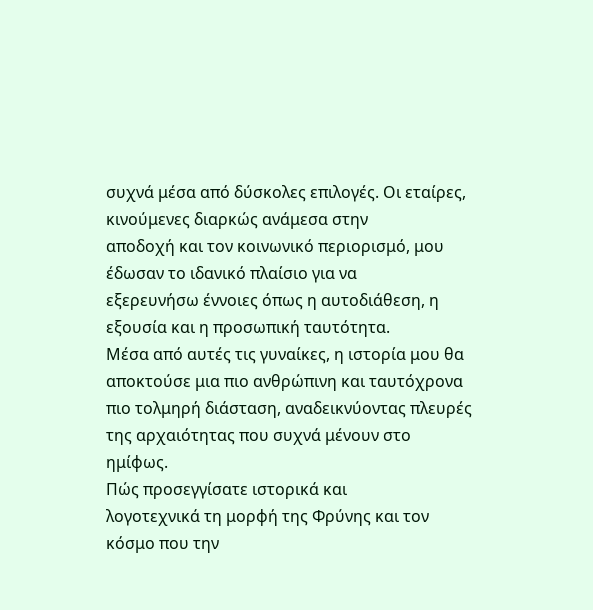συχνά μέσα από δύσκολες επιλογές. Οι εταίρες, κινούμενες διαρκώς ανάμεσα στην
αποδοχή και τον κοινωνικό περιορισμό, μου έδωσαν το ιδανικό πλαίσιο για να
εξερευνήσω έννοιες όπως η αυτοδιάθεση, η εξουσία και η προσωπική ταυτότητα.
Μέσα από αυτές τις γυναίκες, η ιστορία μου θα αποκτούσε μια πιο ανθρώπινη και ταυτόχρονα πιο τολμηρή διάσταση, αναδεικνύοντας πλευρές της αρχαιότητας που συχνά μένουν στο ημίφως.
Πώς προσεγγίσατε ιστορικά και
λογοτεχνικά τη μορφή της Φρύνης και τον κόσμο που την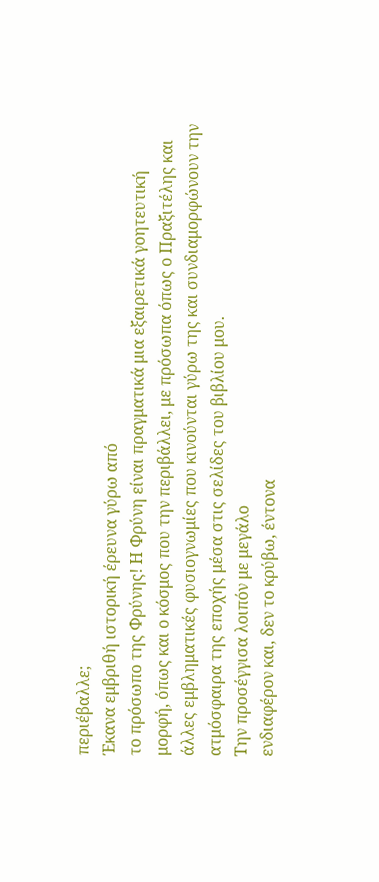περιέβαλλε;
Έκανα εμβριθή ιστορική έρευνα γύρω από
το πρόσωπο της Φρύνης! Η Φρύνη είναι πραγματικά μια εξαιρετικά γοητευτική
μορφή, όπως και ο κόσμος που την περιβάλλει, με πρόσωπα όπως ο Πραξιτέλης και
άλλες εμβληματικές φυσιογνωμίες που κινούνται γύρω της και συνδιαμορφώνουν την
ατμόσφαιρα της εποχής μέσα στις σελίδες του βιβλίου μου.
Την προσέγγισα λοιπόν με μεγάλο
ενδιαφέρον και, δεν το κρύβω, έντονα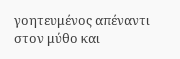γοητευμένος απέναντι στον μύθο και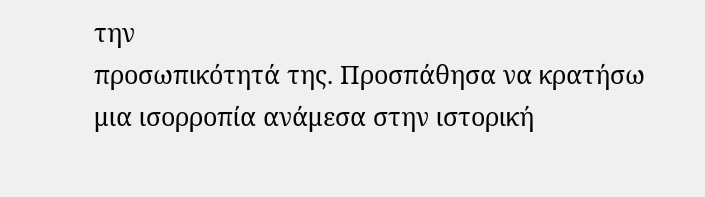την
προσωπικότητά της. Προσπάθησα να κρατήσω μια ισορροπία ανάμεσα στην ιστορική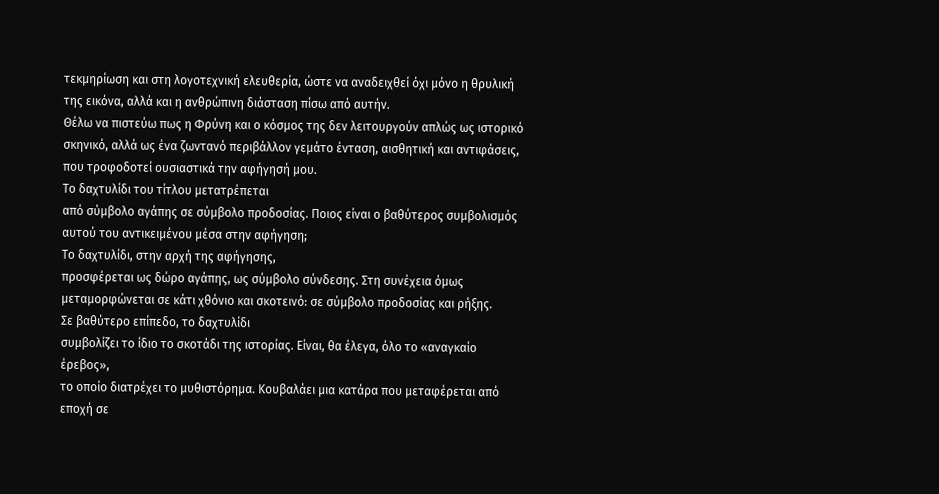τεκμηρίωση και στη λογοτεχνική ελευθερία, ώστε να αναδειχθεί όχι μόνο η θρυλική
της εικόνα, αλλά και η ανθρώπινη διάσταση πίσω από αυτήν.
Θέλω να πιστεύω πως η Φρύνη και ο κόσμος της δεν λειτουργούν απλώς ως ιστορικό σκηνικό, αλλά ως ένα ζωντανό περιβάλλον γεμάτο ένταση, αισθητική και αντιφάσεις, που τροφοδοτεί ουσιαστικά την αφήγησή μου.
Το δαχτυλίδι του τίτλου μετατρέπεται
από σύμβολο αγάπης σε σύμβολο προδοσίας. Ποιος είναι ο βαθύτερος συμβολισμός
αυτού του αντικειμένου μέσα στην αφήγηση;
Το δαχτυλίδι, στην αρχή της αφήγησης,
προσφέρεται ως δώρο αγάπης, ως σύμβολο σύνδεσης. Στη συνέχεια όμως
μεταμορφώνεται σε κάτι χθόνιο και σκοτεινό: σε σύμβολο προδοσίας και ρήξης.
Σε βαθύτερο επίπεδο, το δαχτυλίδι
συμβολίζει το ίδιο το σκοτάδι της ιστορίας. Είναι, θα έλεγα, όλο το «αναγκαίο έρεβος»,
το οποίο διατρέχει το μυθιστόρημα. Κουβαλάει μια κατάρα που μεταφέρεται από
εποχή σε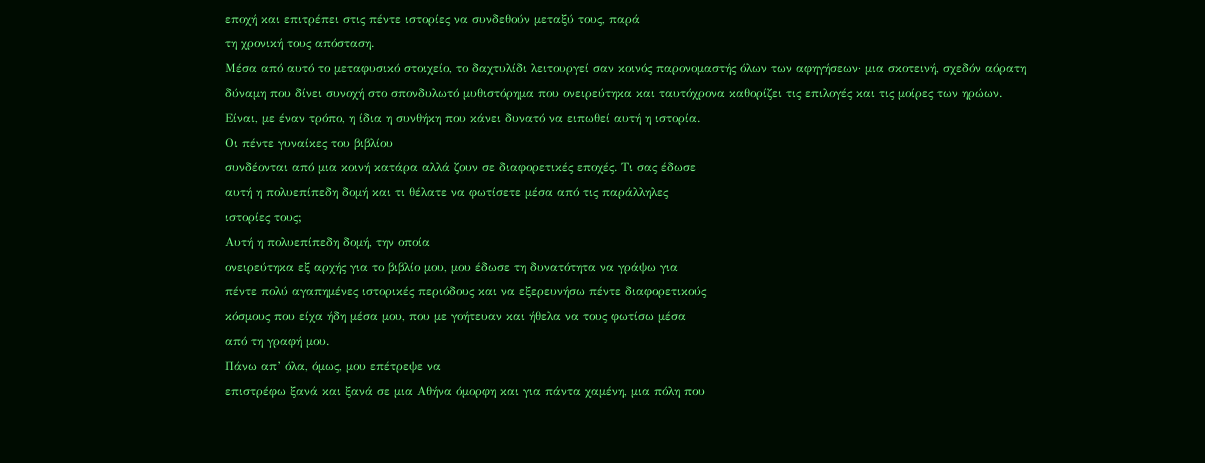εποχή και επιτρέπει στις πέντε ιστορίες να συνδεθούν μεταξύ τους, παρά
τη χρονική τους απόσταση.
Μέσα από αυτό το μεταφυσικό στοιχείο, το δαχτυλίδι λειτουργεί σαν κοινός παρονομαστής όλων των αφηγήσεων· μια σκοτεινή, σχεδόν αόρατη δύναμη που δίνει συνοχή στο σπονδυλωτό μυθιστόρημα που ονειρεύτηκα και ταυτόχρονα καθορίζει τις επιλογές και τις μοίρες των ηρώων. Είναι, με έναν τρόπο, η ίδια η συνθήκη που κάνει δυνατό να ειπωθεί αυτή η ιστορία.
Οι πέντε γυναίκες του βιβλίου
συνδέονται από μια κοινή κατάρα αλλά ζουν σε διαφορετικές εποχές. Τι σας έδωσε
αυτή η πολυεπίπεδη δομή και τι θέλατε να φωτίσετε μέσα από τις παράλληλες
ιστορίες τους;
Αυτή η πολυεπίπεδη δομή, την οποία
ονειρεύτηκα εξ αρχής για το βιβλίο μου, μου έδωσε τη δυνατότητα να γράψω για
πέντε πολύ αγαπημένες ιστορικές περιόδους και να εξερευνήσω πέντε διαφορετικούς
κόσμους που είχα ήδη μέσα μου, που με γοήτευαν και ήθελα να τους φωτίσω μέσα
από τη γραφή μου.
Πάνω απ’ όλα, όμως, μου επέτρεψε να
επιστρέφω ξανά και ξανά σε μια Αθήνα όμορφη και για πάντα χαμένη, μια πόλη που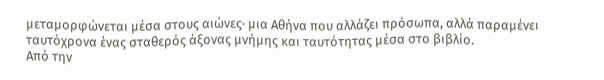μεταμορφώνεται μέσα στους αιώνες· μια Αθήνα που αλλάζει πρόσωπα, αλλά παραμένει
ταυτόχρονα ένας σταθερός άξονας μνήμης και ταυτότητας μέσα στο βιβλίο.
Από την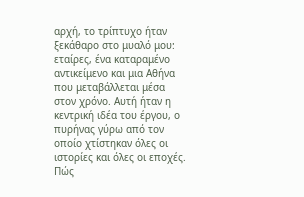αρχή, το τρίπτυχο ήταν ξεκάθαρο στο μυαλό μου: εταίρες, ένα καταραμένο αντικείμενο και μια Αθήνα που μεταβάλλεται μέσα στον χρόνο. Αυτή ήταν η κεντρική ιδέα του έργου, ο πυρήνας γύρω από τον οποίο χτίστηκαν όλες οι ιστορίες και όλες οι εποχές.
Πώς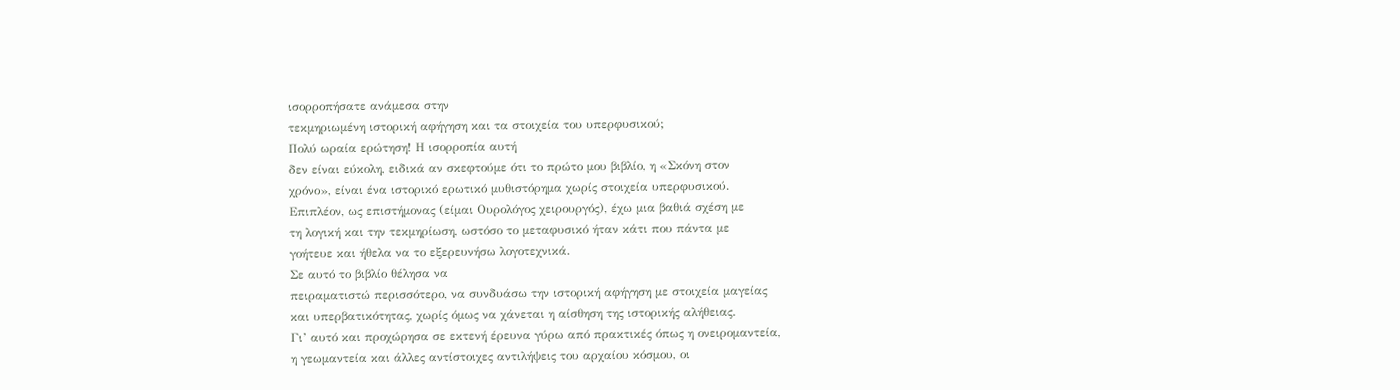ισορροπήσατε ανάμεσα στην
τεκμηριωμένη ιστορική αφήγηση και τα στοιχεία του υπερφυσικού;
Πολύ ωραία ερώτηση! Η ισορροπία αυτή
δεν είναι εύκολη, ειδικά αν σκεφτούμε ότι το πρώτο μου βιβλίο, η «Σκόνη στον
χρόνο», είναι ένα ιστορικό ερωτικό μυθιστόρημα χωρίς στοιχεία υπερφυσικού.
Επιπλέον, ως επιστήμονας (είμαι Ουρολόγος χειρουργός), έχω μια βαθιά σχέση με
τη λογική και την τεκμηρίωση, ωστόσο το μεταφυσικό ήταν κάτι που πάντα με
γοήτευε και ήθελα να το εξερευνήσω λογοτεχνικά.
Σε αυτό το βιβλίο θέλησα να
πειραματιστώ περισσότερο, να συνδυάσω την ιστορική αφήγηση με στοιχεία μαγείας
και υπερβατικότητας, χωρίς όμως να χάνεται η αίσθηση της ιστορικής αλήθειας.
Γι’ αυτό και προχώρησα σε εκτενή έρευνα γύρω από πρακτικές όπως η ονειρομαντεία,
η γεωμαντεία και άλλες αντίστοιχες αντιλήψεις του αρχαίου κόσμου, οι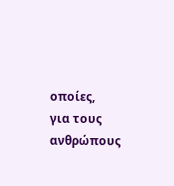οποίες,
για τους ανθρώπους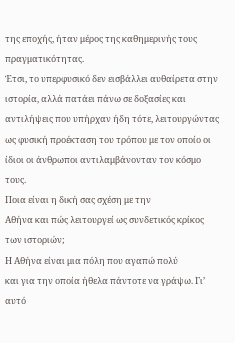της εποχής, ήταν μέρος της καθημερινής τους πραγματικότητας.
Έτσι, το υπερφυσικό δεν εισβάλλει αυθαίρετα στην ιστορία, αλλά πατάει πάνω σε δοξασίες και αντιλήψεις που υπήρχαν ήδη τότε, λειτουργώντας ως φυσική προέκταση του τρόπου με τον οποίο οι ίδιοι οι άνθρωποι αντιλαμβάνονταν τον κόσμο τους.
Ποια είναι η δική σας σχέση με την
Αθήνα και πώς λειτουργεί ως συνδετικός κρίκος των ιστοριών;
Η Αθήνα είναι μια πόλη που αγαπώ πολύ
και για την οποία ήθελα πάντοτε να γράψω. Γι’ αυτό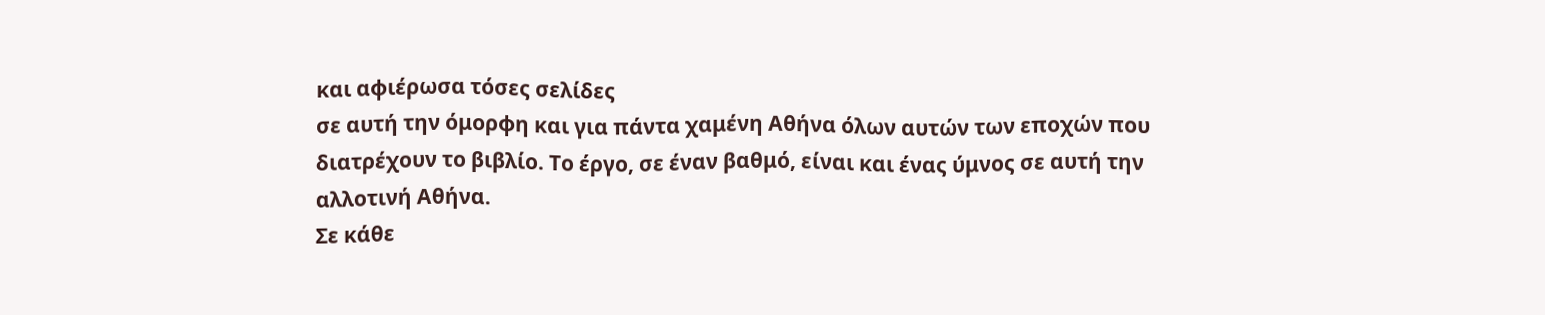και αφιέρωσα τόσες σελίδες
σε αυτή την όμορφη και για πάντα χαμένη Αθήνα όλων αυτών των εποχών που
διατρέχουν το βιβλίο. Το έργο, σε έναν βαθμό, είναι και ένας ύμνος σε αυτή την
αλλοτινή Αθήνα.
Σε κάθε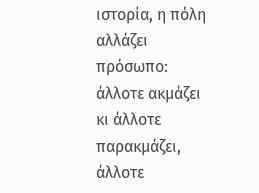ιστορία, η πόλη αλλάζει
πρόσωπο: άλλοτε ακμάζει κι άλλοτε παρακμάζει, άλλοτε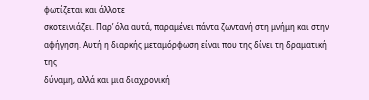φωτίζεται και άλλοτε
σκοτεινιάζει. Παρ’ όλα αυτά, παραμένει πάντα ζωντανή στη μνήμη και στην
αφήγηση. Αυτή η διαρκής μεταμόρφωση είναι που της δίνει τη δραματική της
δύναμη, αλλά και μια διαχρονική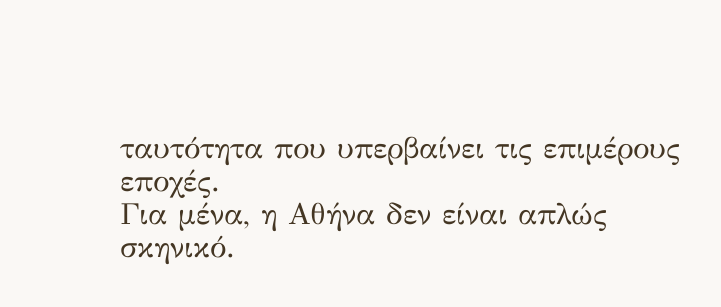ταυτότητα που υπερβαίνει τις επιμέρους εποχές.
Για μένα, η Αθήνα δεν είναι απλώς
σκηνικό.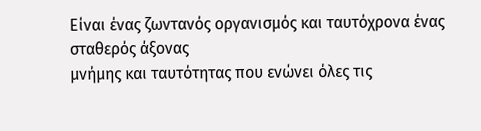Είναι ένας ζωντανός οργανισμός και ταυτόχρονα ένας σταθερός άξονας
μνήμης και ταυτότητας που ενώνει όλες τις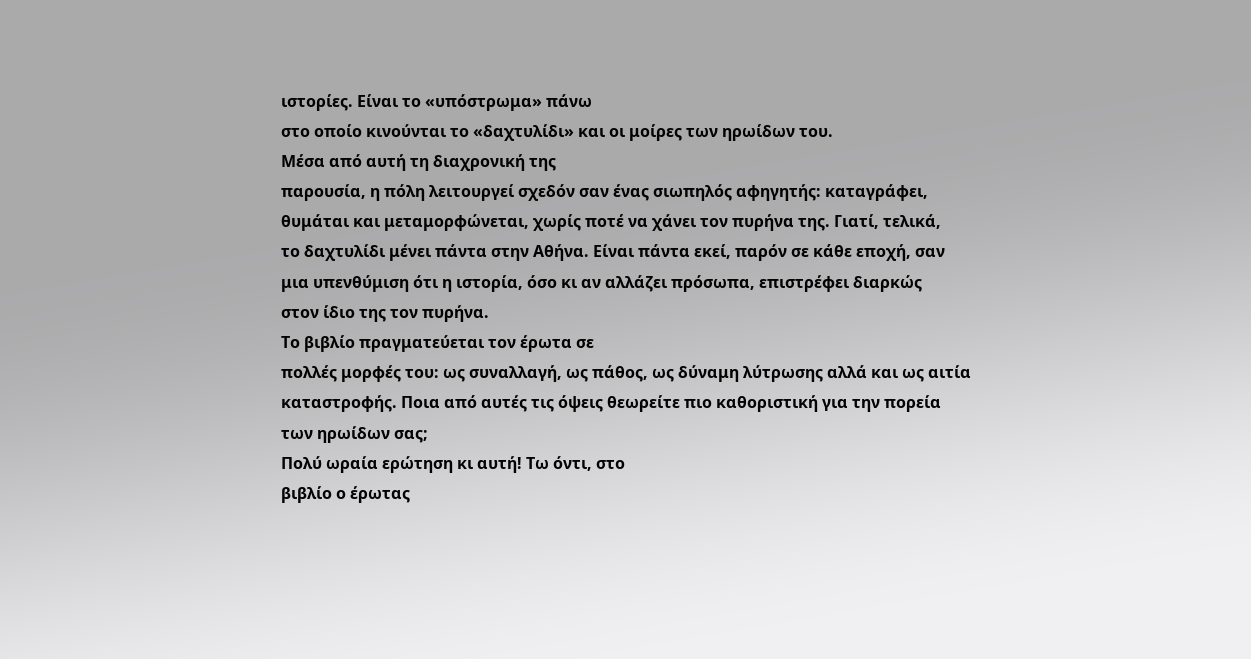ιστορίες. Είναι το «υπόστρωμα» πάνω
στο οποίο κινούνται το «δαχτυλίδι» και οι μοίρες των ηρωίδων του.
Μέσα από αυτή τη διαχρονική της
παρουσία, η πόλη λειτουργεί σχεδόν σαν ένας σιωπηλός αφηγητής: καταγράφει,
θυμάται και μεταμορφώνεται, χωρίς ποτέ να χάνει τον πυρήνα της. Γιατί, τελικά,
το δαχτυλίδι μένει πάντα στην Αθήνα. Είναι πάντα εκεί, παρόν σε κάθε εποχή, σαν
μια υπενθύμιση ότι η ιστορία, όσο κι αν αλλάζει πρόσωπα, επιστρέφει διαρκώς
στον ίδιο της τον πυρήνα.
Το βιβλίο πραγματεύεται τον έρωτα σε
πολλές μορφές του: ως συναλλαγή, ως πάθος, ως δύναμη λύτρωσης αλλά και ως αιτία
καταστροφής. Ποια από αυτές τις όψεις θεωρείτε πιο καθοριστική για την πορεία
των ηρωίδων σας;
Πολύ ωραία ερώτηση κι αυτή! Τω όντι, στο
βιβλίο ο έρωτας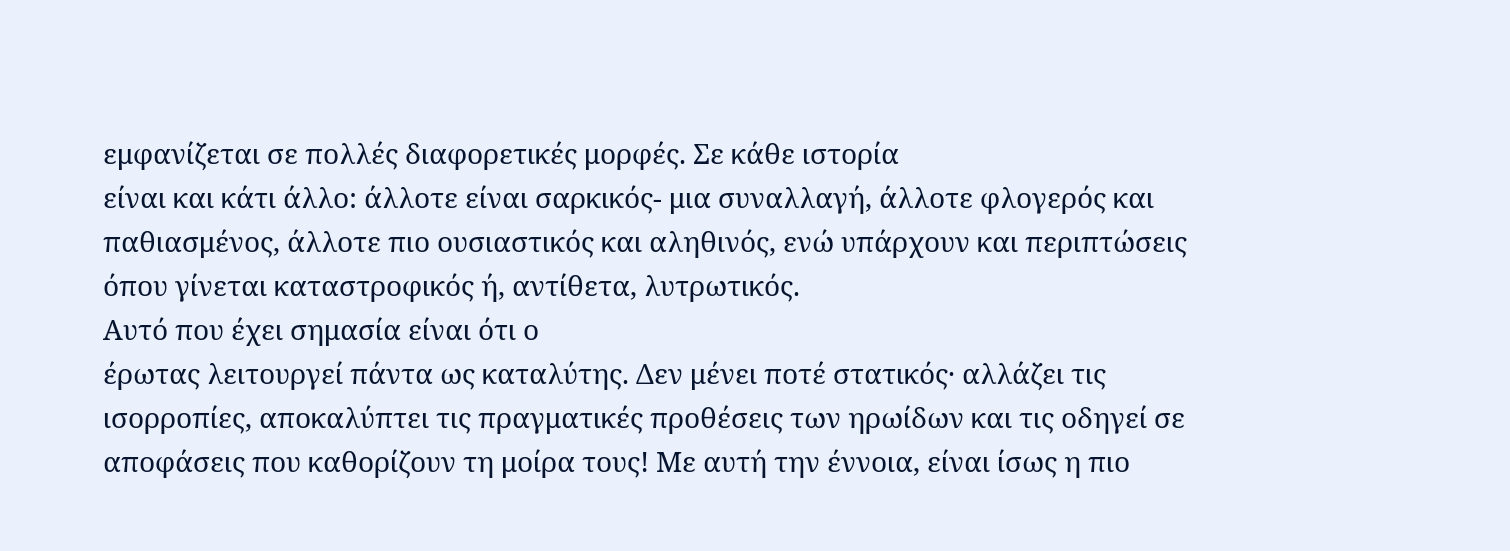εμφανίζεται σε πολλές διαφορετικές μορφές. Σε κάθε ιστορία
είναι και κάτι άλλο: άλλοτε είναι σαρκικός- μια συναλλαγή, άλλοτε φλογερός και
παθιασμένος, άλλοτε πιο ουσιαστικός και αληθινός, ενώ υπάρχουν και περιπτώσεις
όπου γίνεται καταστροφικός ή, αντίθετα, λυτρωτικός.
Αυτό που έχει σημασία είναι ότι ο
έρωτας λειτουργεί πάντα ως καταλύτης. Δεν μένει ποτέ στατικός· αλλάζει τις
ισορροπίες, αποκαλύπτει τις πραγματικές προθέσεις των ηρωίδων και τις οδηγεί σε
αποφάσεις που καθορίζουν τη μοίρα τους! Με αυτή την έννοια, είναι ίσως η πιο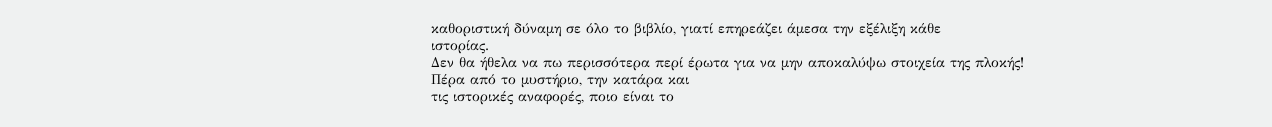καθοριστική δύναμη σε όλο το βιβλίο, γιατί επηρεάζει άμεσα την εξέλιξη κάθε
ιστορίας.
Δεν θα ήθελα να πω περισσότερα περί έρωτα για να μην αποκαλύψω στοιχεία της πλοκής!
Πέρα από το μυστήριο, την κατάρα και
τις ιστορικές αναφορές, ποιο είναι το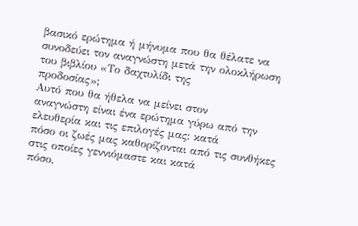βασικό ερώτημα ή μήνυμα που θα θέλατε να
συνοδεύει τον αναγνώστη μετά την ολοκλήρωση του βιβλίου «Το δαχτυλίδι της
προδοσίας»;
Αυτό που θα ήθελα να μείνει στον
αναγνώστη είναι ένα ερώτημα γύρω από την ελευθερία και τις επιλογές μας: κατά
πόσο οι ζωές μας καθορίζονται από τις συνθήκες στις οποίες γεννιόμαστε και κατά
πόσο,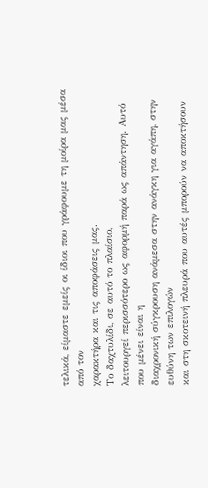τελικά, είμαστε εμείς οι ίδιοι που γράφουμε τη μοίρα μας μέσα από τον
χαρακτήρα και τις αποφάσεις μας.
Το δαχτυλίδι, σε αυτό το πλαίσιο,
λειτουργεί περισσότερο ως αφορμή παρά ως απάντηση. Αυτό που μένει είναι η
διαχρονική σύγκρουση ανάμεσα στην ανάγκη για αγάπη, στην ευθύνη των επιλογών
και στη σκοτεινή πλευρά που αυτές μπορούν να αποκτήσουν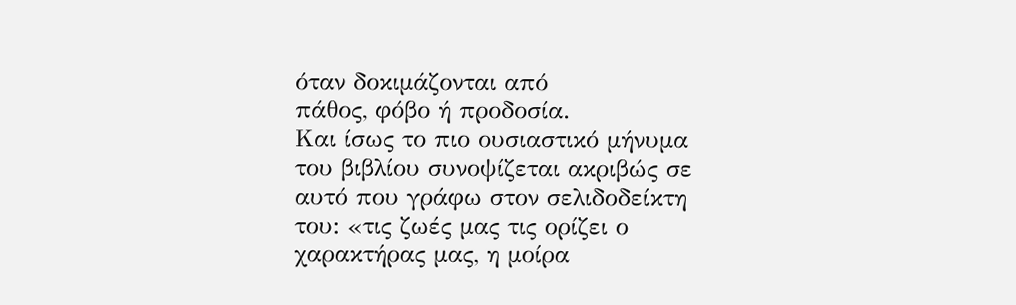όταν δοκιμάζονται από
πάθος, φόβο ή προδοσία.
Και ίσως το πιο ουσιαστικό μήνυμα του βιβλίου συνοψίζεται ακριβώς σε αυτό που γράφω στον σελιδοδείκτη του: «τις ζωές μας τις ορίζει ο χαρακτήρας μας, η μοίρα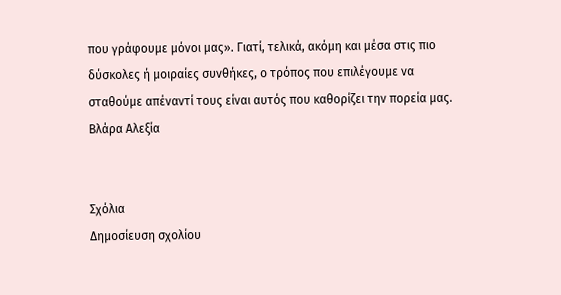που γράφουμε μόνοι μας». Γιατί, τελικά, ακόμη και μέσα στις πιο δύσκολες ή μοιραίες συνθήκες, ο τρόπος που επιλέγουμε να σταθούμε απέναντί τους είναι αυτός που καθορίζει την πορεία μας.
Βλάρα Αλεξία


Σχόλια
Δημοσίευση σχολίου